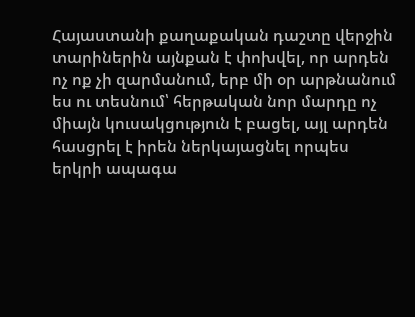Հայաստանի քաղաքական դաշտը վերջին տարիներին այնքան է փոխվել, որ արդեն ոչ ոք չի զարմանում, երբ մի օր արթնանում ես ու տեսնում՝ հերթական նոր մարդը ոչ միայն կուսակցություն է բացել, այլ արդեն հասցրել է իրեն ներկայացնել որպես երկրի ապագա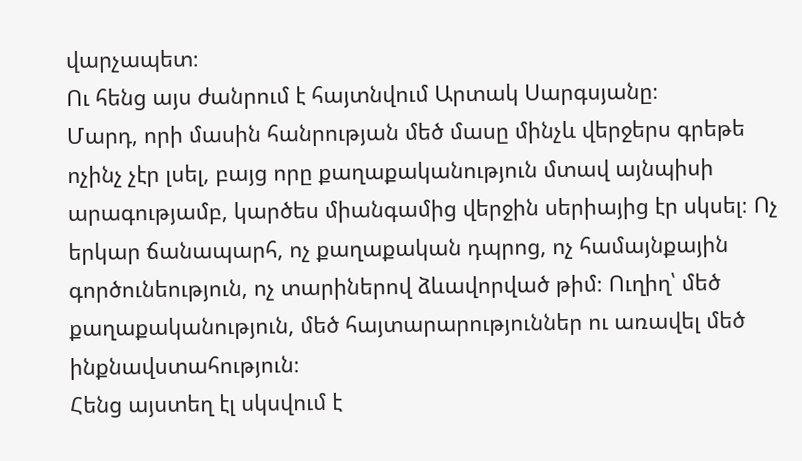վարչապետ։
Ու հենց այս ժանրում է հայտնվում Արտակ Սարգսյանը։
Մարդ, որի մասին հանրության մեծ մասը մինչև վերջերս գրեթե ոչինչ չէր լսել, բայց որը քաղաքականություն մտավ այնպիսի արագությամբ, կարծես միանգամից վերջին սերիայից էր սկսել։ Ոչ երկար ճանապարհ, ոչ քաղաքական դպրոց, ոչ համայնքային գործունեություն, ոչ տարիներով ձևավորված թիմ։ Ուղիղ՝ մեծ քաղաքականություն, մեծ հայտարարություններ ու առավել մեծ ինքնավստահություն։
Հենց այստեղ էլ սկսվում է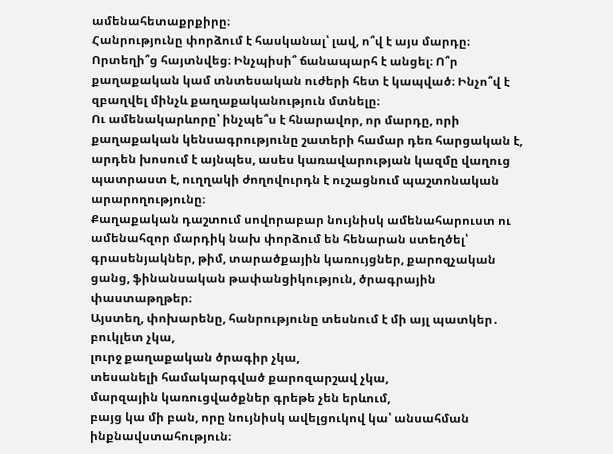ամենահետաքրքիրը։
Հանրությունը փորձում է հասկանալ՝ լավ, ո՞վ է այս մարդը։ Որտեղի՞ց հայտնվեց։ Ինչպիսի՞ ճանապարհ է անցել։ Ո՞ր քաղաքական կամ տնտեսական ուժերի հետ է կապված։ Ինչո՞վ է զբաղվել մինչև քաղաքականություն մտնելը։
Ու ամենակարևորը՝ ինչպե՞ս է հնարավոր, որ մարդը, որի քաղաքական կենսագրությունը շատերի համար դեռ հարցական է, արդեն խոսում է այնպես, ասես կառավարության կազմը վաղուց պատրաստ է, ուղղակի ժողովուրդն է ուշացնում պաշտոնական արարողությունը։
Քաղաքական դաշտում սովորաբար նույնիսկ ամենահարուստ ու ամենահզոր մարդիկ նախ փորձում են հենարան ստեղծել՝ գրասենյակներ, թիմ, տարածքային կառույցներ, քարոզչական ցանց, ֆինանսական թափանցիկություն, ծրագրային փաստաթղթեր։
Այստեղ, փոխարենը, հանրությունը տեսնում է մի այլ պատկեր․
բուկլետ չկա,
լուրջ քաղաքական ծրագիր չկա,
տեսանելի համակարգված քարոզարշավ չկա,
մարզային կառուցվածքներ գրեթե չեն երևում,
բայց կա մի բան, որը նույնիսկ ավելցուկով կա՝ անսահման ինքնավստահություն։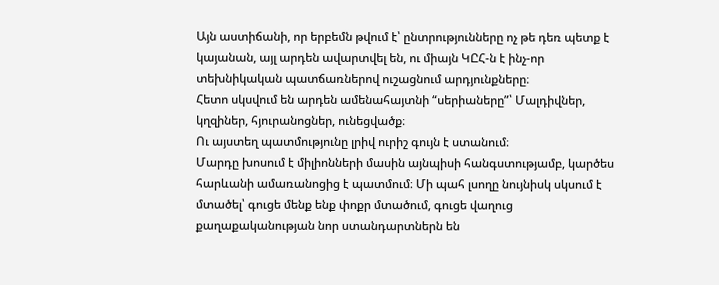Այն աստիճանի, որ երբեմն թվում է՝ ընտրությունները ոչ թե դեռ պետք է կայանան, այլ արդեն ավարտվել են, ու միայն ԿԸՀ-ն է ինչ-որ տեխնիկական պատճառներով ուշացնում արդյունքները։
Հետո սկսվում են արդեն ամենահայտնի “սերիաները”՝ Մալդիվներ, կղզիներ, հյուրանոցներ, ունեցվածք։
Ու այստեղ պատմությունը լրիվ ուրիշ գույն է ստանում։
Մարդը խոսում է միլիոնների մասին այնպիսի հանգստությամբ, կարծես հարևանի ամառանոցից է պատմում։ Մի պահ լսողը նույնիսկ սկսում է մտածել՝ գուցե մենք ենք փոքր մտածում, գուցե վաղուց քաղաքականության նոր ստանդարտներն են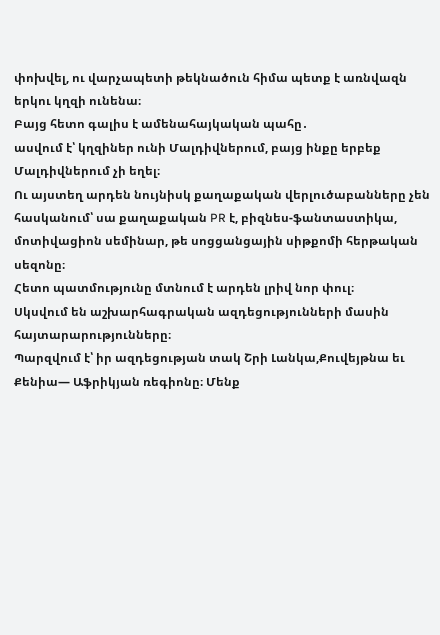փոխվել, ու վարչապետի թեկնածուն հիմա պետք է առնվազն երկու կղզի ունենա։
Բայց հետո գալիս է ամենահայկական պահը․
ասվում է՝ կղզիներ ունի Մալդիվներում, բայց ինքը երբեք Մալդիվներում չի եղել։
Ու այստեղ արդեն նույնիսկ քաղաքական վերլուծաբանները չեն հասկանում՝ սա քաղաքական PR է, բիզնես-ֆանտաստիկա, մոտիվացիոն սեմինար, թե սոցցանցային սիթքոմի հերթական սեզոնը։
Հետո պատմությունը մտնում է արդեն լրիվ նոր փուլ։
Սկսվում են աշխարհագրական ազդեցությունների մասին հայտարարությունները։
Պարզվում է՝ իր ազդեցության տակ Շրի Լանկա,Քուվեյթնա եւ Քենիա— Աֆրիկյան ռեգիոնը։ Մենք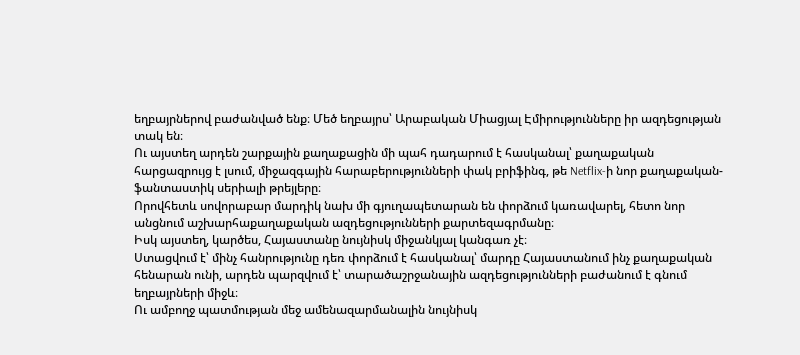եղբայրներով բաժանված ենք։ Մեծ եղբայրս՝ Արաբական Միացյալ Էմիրությունները իր ազդեցության տակ են։
Ու այստեղ արդեն շարքային քաղաքացին մի պահ դադարում է հասկանալ՝ քաղաքական հարցազրույց է լսում, միջազգային հարաբերությունների փակ բրիֆինգ, թե Netflix-ի նոր քաղաքական-ֆանտաստիկ սերիալի թրեյլերը։
Որովհետև սովորաբար մարդիկ նախ մի գյուղապետարան են փորձում կառավարել, հետո նոր անցնում աշխարհաքաղաքական ազդեցությունների քարտեզագրմանը։
Իսկ այստեղ, կարծես, Հայաստանը նույնիսկ միջանկյալ կանգառ չէ։
Ստացվում է՝ մինչ հանրությունը դեռ փորձում է հասկանալ՝ մարդը Հայաստանում ինչ քաղաքական հենարան ունի, արդեն պարզվում է՝ տարածաշրջանային ազդեցությունների բաժանում է գնում եղբայրների միջև։
Ու ամբողջ պատմության մեջ ամենազարմանալին նույնիսկ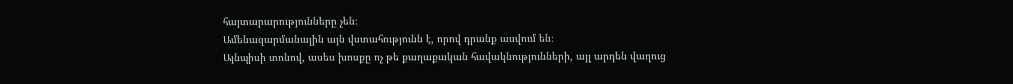հայտարարությունները չեն։
Ամենազարմանալին այն վստահությունն է, որով դրանք ասվում են։
Այնպիսի տոնով, ասես խոսքը ոչ թե քաղաքական հավակնությունների, այլ արդեն վաղուց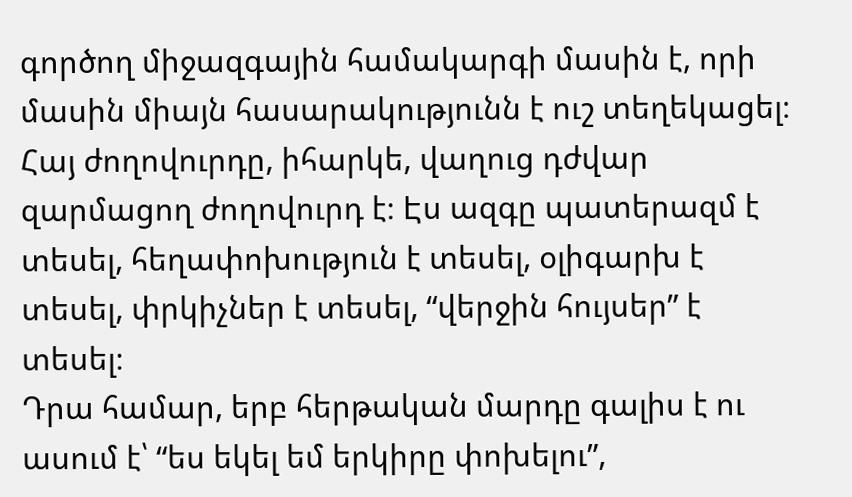գործող միջազգային համակարգի մասին է, որի մասին միայն հասարակությունն է ուշ տեղեկացել։
Հայ ժողովուրդը, իհարկե, վաղուց դժվար զարմացող ժողովուրդ է։ Էս ազգը պատերազմ է տեսել, հեղափոխություն է տեսել, օլիգարխ է տեսել, փրկիչներ է տեսել, “վերջին հույսեր” է տեսել։
Դրա համար, երբ հերթական մարդը գալիս է ու ասում է՝ “ես եկել եմ երկիրը փոխելու”,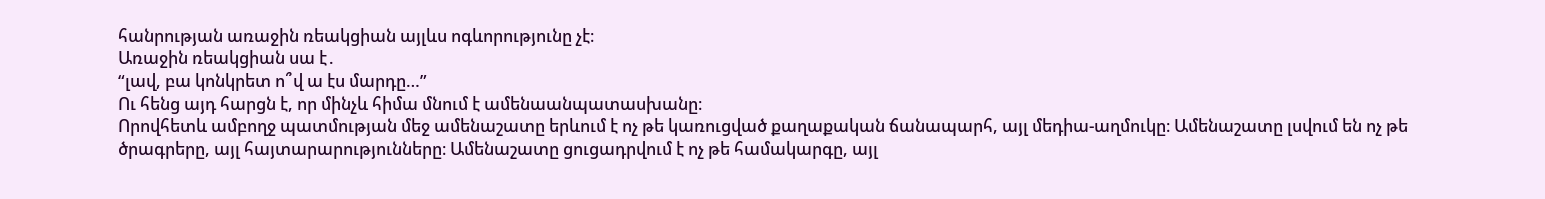հանրության առաջին ռեակցիան այլևս ոգևորությունը չէ։
Առաջին ռեակցիան սա է․
“լավ, բա կոնկրետ ո՞վ ա էս մարդը…”
Ու հենց այդ հարցն է, որ մինչև հիմա մնում է ամենաանպատասխանը։
Որովհետև ամբողջ պատմության մեջ ամենաշատը երևում է ոչ թե կառուցված քաղաքական ճանապարհ, այլ մեդիա-աղմուկը։ Ամենաշատը լսվում են ոչ թե ծրագրերը, այլ հայտարարությունները։ Ամենաշատը ցուցադրվում է ոչ թե համակարգը, այլ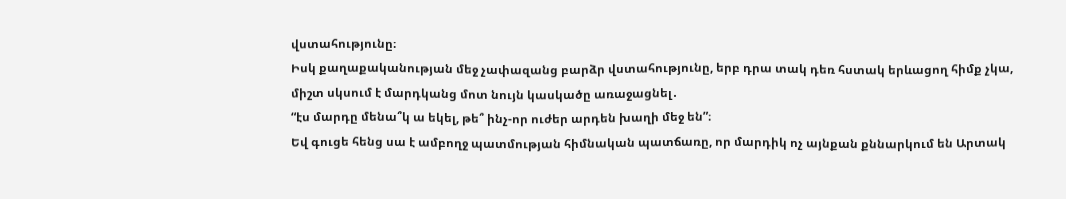վստահությունը։
Իսկ քաղաքականության մեջ չափազանց բարձր վստահությունը, երբ դրա տակ դեռ հստակ երևացող հիմք չկա, միշտ սկսում է մարդկանց մոտ նույն կասկածը առաջացնել․
“էս մարդը մենա՞կ ա եկել, թե՞ ինչ-որ ուժեր արդեն խաղի մեջ են”։
Եվ գուցե հենց սա է ամբողջ պատմության հիմնական պատճառը, որ մարդիկ ոչ այնքան քննարկում են Արտակ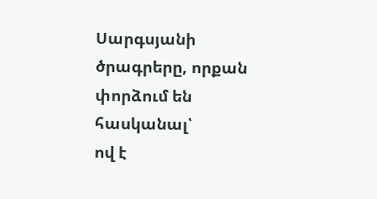Սարգսյանի ծրագրերը, որքան փորձում են հասկանալ՝
ով է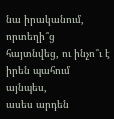նա իրականում,
որտեղի՞ց հայտնվեց, ու ինչո՞ւ է իրեն պահում այնպես,
ասես արդեն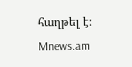հաղթել է։
Mnews.am